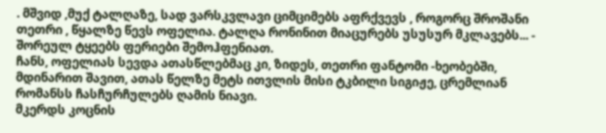. მშვიდ ,მუქ ტალღაზე, სად ვარსკვლავი ციმციმებს აფრქვევს , როგორც შროშანი თეთრი , წყალზე წევს ოფელია. ტალღა რონინით მიაცურებს უსუსურ მკლავებს... - შორეულ ტყეებს ფერიები შემოჰფენიათ.
ჩანს, ოფელიას სევდა ათასწლებმაც კი, ზიდეს, თეთრი ფანტომი -ხეობებში, მდინარით შავით, ათას წელზე მეტს ითვლის მისი ტკბილი სიგიჟე, ცრემლიან რომანსს ჩასჩურჩულებს ღამის ნიავი.
მკერდს კოცნის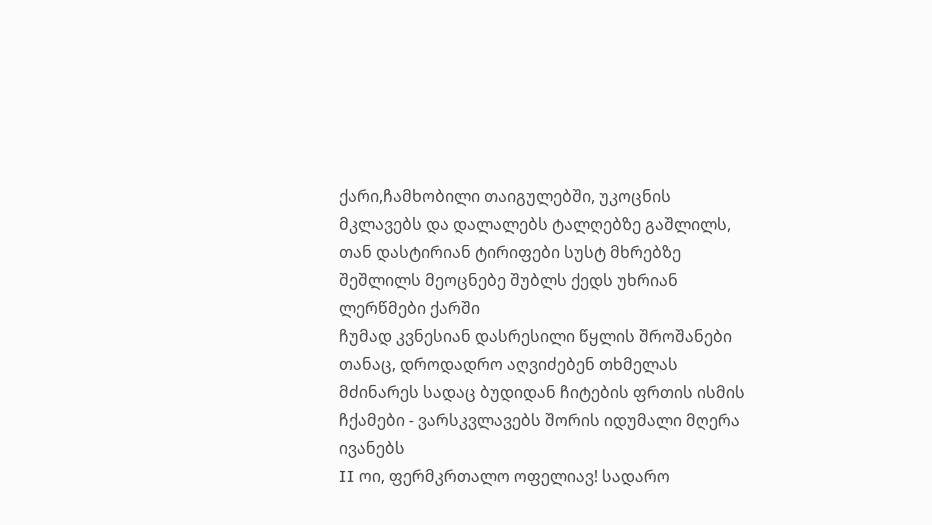ქარი,ჩამხობილი თაიგულებში, უკოცნის მკლავებს და დალალებს ტალღებზე გაშლილს, თან დასტირიან ტირიფები სუსტ მხრებზე შეშლილს მეოცნებე შუბლს ქედს უხრიან ლერწმები ქარში
ჩუმად კვნესიან დასრესილი წყლის შროშანები თანაც, დროდადრო აღვიძებენ თხმელას მძინარეს სადაც ბუდიდან ჩიტების ფრთის ისმის ჩქამები - ვარსკვლავებს შორის იდუმალი მღერა ივანებს
II ოი, ფერმკრთალო ოფელიავ! სადარო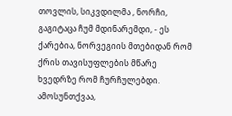თოვლის, სიკვდილმა , ნორჩი, გაგიტაცა ჩუმ მდინარემდი, - ეს ქარებია, ნორვეგიის მთებიდან რომ ქრის თავისუფლების მწარე ხვედრზე რომ ჩურჩულებდი.
ამოსუნთქვაა,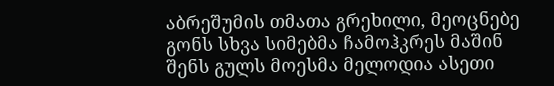აბრეშუმის თმათა გრეხილი, მეოცნებე გონს სხვა სიმებმა ჩამოჰკრეს მაშინ შენს გულს მოესმა მელოდია ასეთი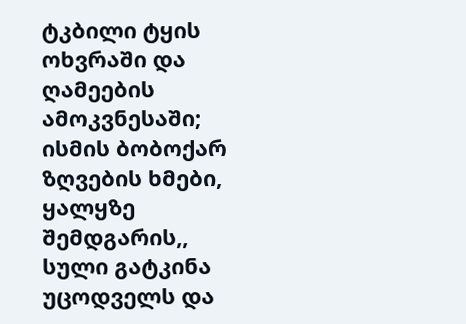ტკბილი ტყის ოხვრაში და ღამეების ამოკვნესაში;
ისმის ბობოქარ ზღვების ხმები, ყალყზე შემდგარის,, სული გატკინა უცოდველს და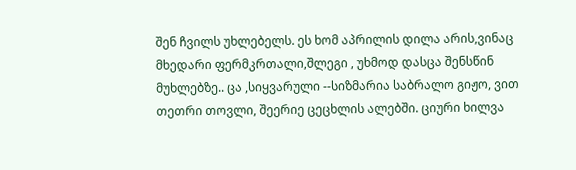შენ ჩვილს უხლებელს. ეს ხომ აპრილის დილა არის,ვინაც მხედარი ფერმკრთალი,შლეგი , უხმოდ დასცა შენსწინ მუხლებზე.. ცა ,სიყვარული --სიზმარია საბრალო გიჟო, ვით თეთრი თოვლი, შეერიე ცეცხლის ალებში. ციური ხილვა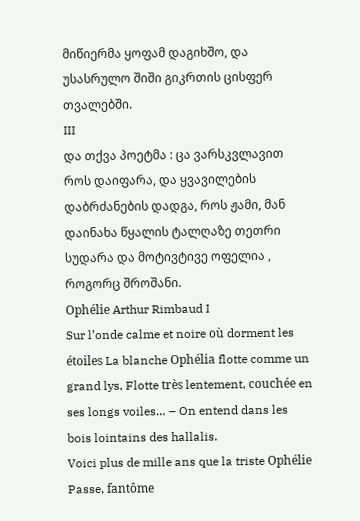მიწიერმა ყოფამ დაგიხშო, და უსასრულო შიში გიკრთის ცისფერ თვალებში.
III
და თქვა პოეტმა : ცა ვარსკვლავით როს დაიფარა, და ყვავილების დაბრძანების დადგა, როს ჟამი, მან დაინახა წყალის ტალღაზე თეთრი სუდარა და მოტივტივე ოფელია , როგორც შროშანი.
Ophélie Arthur Rimbaud I
Sur l’onde calme et noire où dorment les étoiles La blanche Ophélia flotte comme un grand lys, Flotte très lentement, couchée en ses longs voiles… – On entend dans les bois lointains des hallalis.
Voici plus de mille ans que la triste Ophélie Passe, fantôme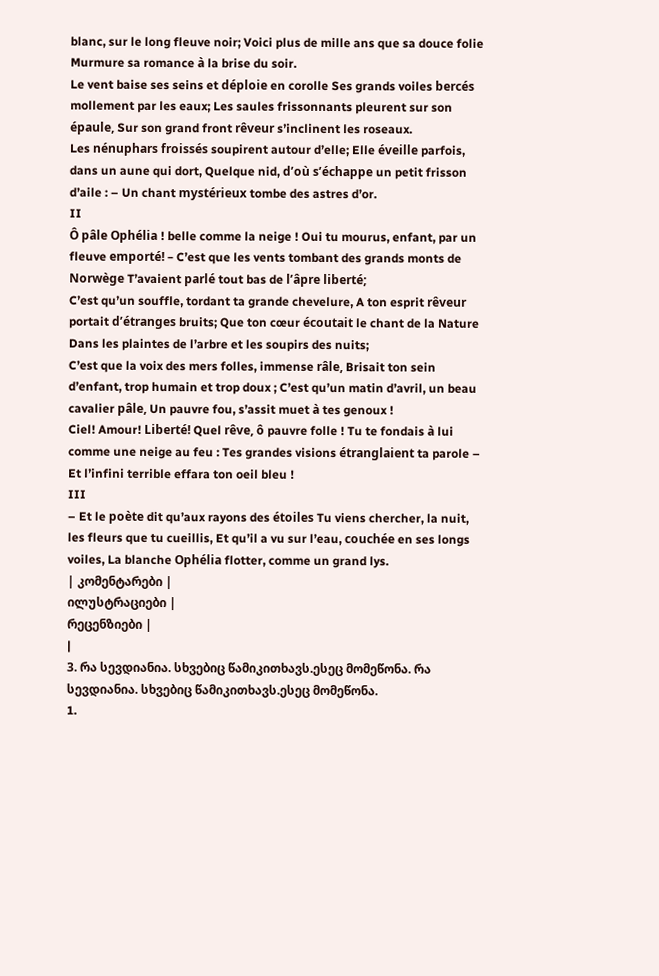blanc, sur le long fleuve noir; Voici plus de mille ans que sa douce folie Murmure sa romance à la brise du soir.
Le vent baise ses seins et déploie en corolle Ses grands voiles bercés mollement par les eaux; Les saules frissonnants pleurent sur son épaule, Sur son grand front rêveur s’inclinent les roseaux.
Les nénuphars froissés soupirent autour d’elle; Elle éveille parfois, dans un aune qui dort, Quelque nid, d’où s’échappe un petit frisson d’aile : – Un chant mystérieux tombe des astres d’or.
II
Ô pâle Ophélia ! belle comme la neige ! Oui tu mourus, enfant, par un fleuve emporté! – C’est que les vents tombant des grands monts de Norwège T’avaient parlé tout bas de l’âpre liberté;
C’est qu’un souffle, tordant ta grande chevelure, A ton esprit rêveur portait d’étranges bruits; Que ton cœur écoutait le chant de la Nature Dans les plaintes de l’arbre et les soupirs des nuits;
C’est que la voix des mers folles, immense râle, Brisait ton sein d’enfant, trop humain et trop doux ; C’est qu’un matin d’avril, un beau cavalier pâle, Un pauvre fou, s’assit muet à tes genoux !
Ciel! Amour! Liberté! Quel rêve, ô pauvre folle ! Tu te fondais à lui comme une neige au feu : Tes grandes visions étranglaient ta parole – Et l’infini terrible effara ton oeil bleu !
III
– Et le poète dit qu’aux rayons des étoiles Tu viens chercher, la nuit, les fleurs que tu cueillis, Et qu’il a vu sur l’eau, couchée en ses longs voiles, La blanche Ophélia flotter, comme un grand lys.
| კომენტარები |
ილუსტრაციები |
რეცენზიები |
|
3. რა სევდიანია. სხვებიც წამიკითხავს.ესეც მომეწონა. რა სევდიანია. სხვებიც წამიკითხავს.ესეც მომეწონა.
1.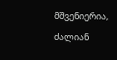მშვენიერია, ძალიან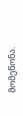მომეწონა.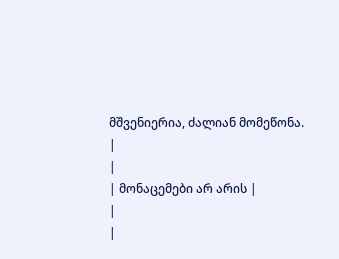მშვენიერია, ძალიან მომეწონა.
|
|
| მონაცემები არ არის |
|
|